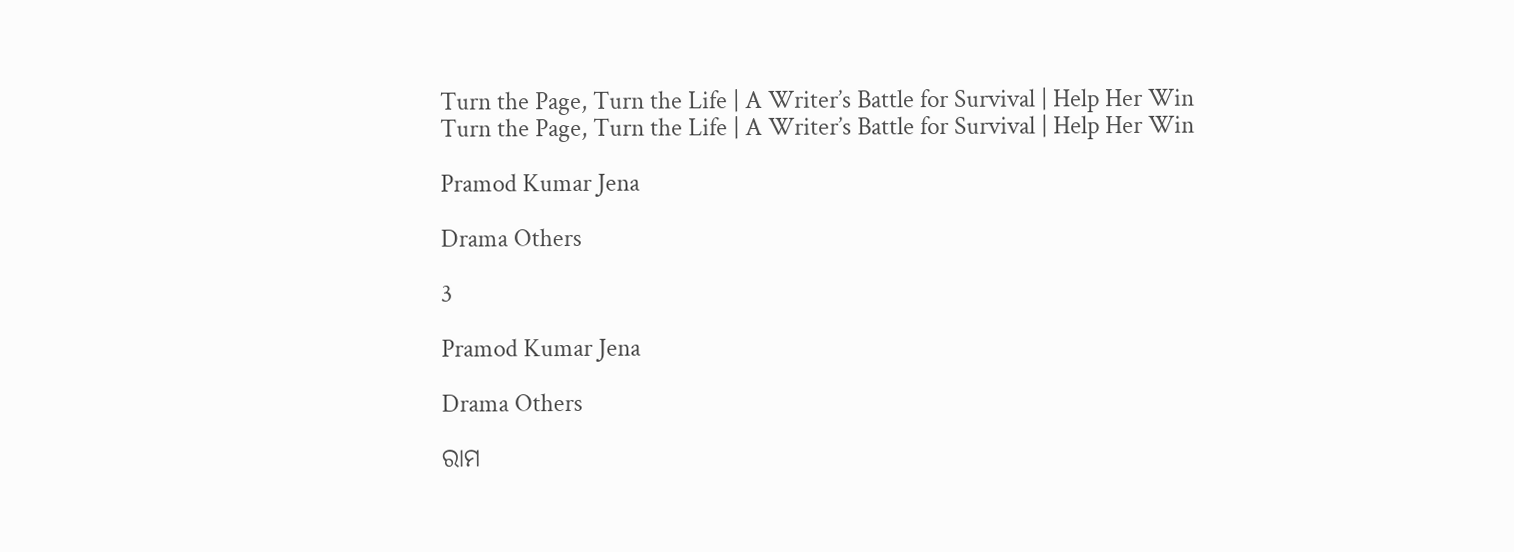Turn the Page, Turn the Life | A Writer’s Battle for Survival | Help Her Win
Turn the Page, Turn the Life | A Writer’s Battle for Survival | Help Her Win

Pramod Kumar Jena

Drama Others

3

Pramod Kumar Jena

Drama Others

ରାମ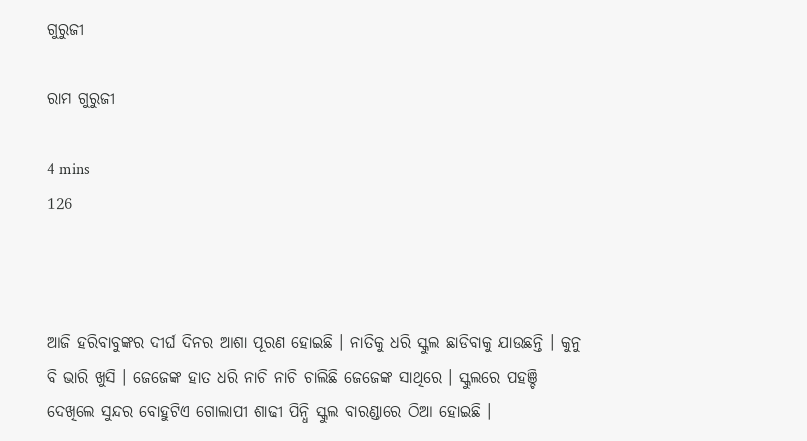ଗୁରୁଜୀ

ରାମ ଗୁରୁଜୀ

4 mins
126



ଆଜି ହରିବାବୁଙ୍କର ଦୀର୍ଘ ଦିନର ଆଶା ପୂରଣ ହୋଇଛି । ନାତିକୁ ଧରି ସ୍କୁଲ ଛାଡିବାକୁ ଯାଉଛନ୍ତି । କୁନୁ ବି ଭାରି ଖୁସି । ଜେଜେଙ୍କ ହାତ ଧରି ନାଚି ନାଚି ଚାଲିଛି ଜେଜେଙ୍କ ସାଥିରେ । ସ୍କୁଲରେ ପହଞ୍ଚି ଦେଖିଲେ ସୁନ୍ଦର ବୋହୁଟିଏ ଗୋଲାପୀ ଶାଢୀ ପିନ୍ଧି ସ୍କୁଲ ବାରଣ୍ଡାରେ ଠିଆ ହୋଇଛି ।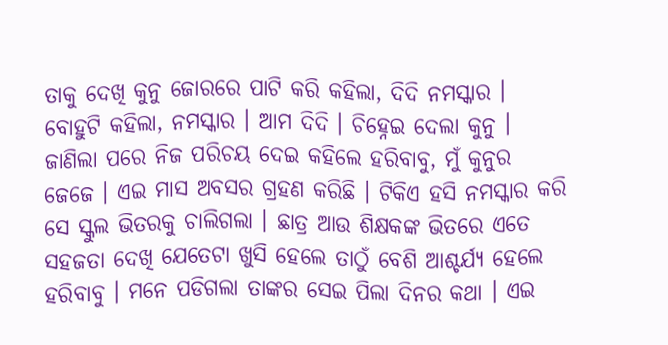ତାକୁ ଦେଖି କୁନୁ ଜୋରରେ ପାଟି କରି କହିଲା, ଦିଦି ନମସ୍କାର । ବୋହୁଟି କହିଲା, ନମସ୍କାର । ଆମ ଦିଦି । ଚିହ୍ନେଇ ଦେଲା କୁନୁ । ଜାଣିଲା ପରେ ନିଜ ପରିଚୟ ଦେଇ କହିଲେ ହରିବାବୁ, ମୁଁ କୁନୁର ଜେଜେ । ଏଇ ମାସ ଅବସର ଗ୍ରହଣ କରିଛି । ଟିକିଏ ହସି ନମସ୍କାର କରି ସେ ସ୍କୁଲ ଭିତରକୁ ଚାଲିଗଲା । ଛାତ୍ର ଆଉ ଶିକ୍ଷକଙ୍କ ଭିତରେ ଏତେ ସହଜତା ଦେଖି ଯେତେଟା ଖୁସି ହେଲେ ତାଠୁଁ ବେଶି ଆଶ୍ଚର୍ଯ୍ୟ ହେଲେ ହରିବାବୁ । ମନେ ପଡିଗଲା ତାଙ୍କର ସେଇ ପିଲା ଦିନର କଥା । ଏଇ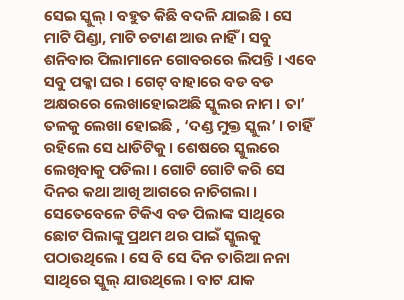ସେଇ ସ୍କୁଲ୍ । ବହୁତ କିଛି ବଦଳି ଯାଇଛି । ସେ ମାଟି ପିଣ୍ଡା, ମାଟି ଚଟାଣ ଆଉ ନାହିଁ । ସବୁ ଶନିବାର ପିଲାମାନେ ଗୋବରରେ ଲିପନ୍ତି । ଏବେ ସବୁ ପକ୍କା ଘର । ଗେଟ୍ ବାହାରେ ବଡ ବଡ ଅକ୍ଷରରେ ଲେଖାହୋଇଅଛି ସ୍କୁଲର ନାମ । ତା’ ତଳକୁ ଲେଖା ହୋଇଛି , ‘ଦଣ୍ଡ ମୁକ୍ତ ସ୍କୁଲ’ । ଚାହିଁ ରହିଲେ ସେ ଧାଡିଟିକୁ । ଶେଷରେ ସ୍କୁଲରେ ଲେଖିବାକୁ ପଡିଲା । ଗୋଟି ଗୋଟି କରି ସେ ଦିନର କଥା ଆଖି ଆଗରେ ନାଚିଗଲା । ସେତେବେଳେ ଟିକିଏ ବଡ ପିଲାଙ୍କ ସାଥିରେ ଛୋଟ ପିଲାଙ୍କୁ ପ୍ରଥମ ଥର ପାଇଁ ସ୍କୁଲକୁ ପଠାଉଥିଲେ । ସେ ବି ସେ ଦିନ ତାରିଆ ନନା ସାଥିରେ ସ୍କୁଲ୍ ଯାଉଥିଲେ । ବାଟ ଯାକ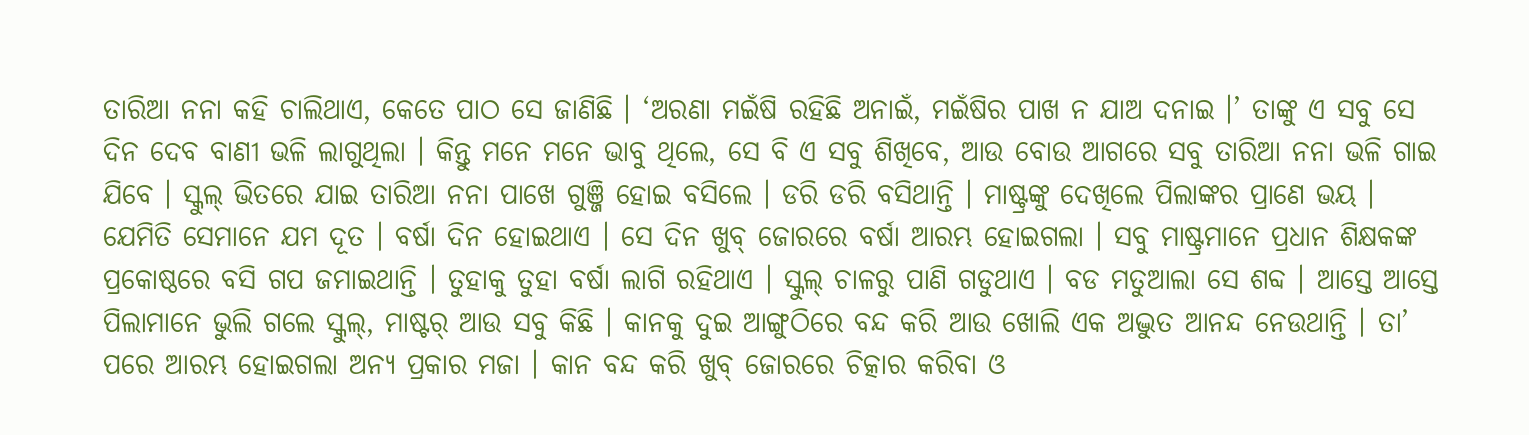ତାରିଆ ନନା କହି ଚାଲିଥାଏ, କେତେ ପାଠ ସେ ଜାଣିଛି । ‘ଅରଣା ମଇଁଷି ରହିଛି ଅନାଇଁ, ମଇଁଷିର ପାଖ ନ ଯାଅ ଦନାଇ ।’ ତାଙ୍କୁ ଏ ସବୁ ସେ ଦିନ ଦେବ ବାଣୀ ଭଳି ଲାଗୁଥିଲା । କିନ୍ତୁ ମନେ ମନେ ଭାବୁ ଥିଲେ, ସେ ବି ଏ ସବୁ ଶିଖିବେ, ଆଉ ବୋଉ ଆଗରେ ସବୁ ତାରିଆ ନନା ଭଳି ଗାଇ ଯିବେ । ସ୍କୁଲ୍ ଭିତରେ ଯାଇ ତାରିଆ ନନା ପାଖେ ଗୁଞ୍ଜି ହୋଇ ବସିଲେ । ଡରି ଡରି ବସିଥାନ୍ତି । ମାଷ୍ଟ୍ରଙ୍କୁ ଦେଖିଲେ ପିଲାଙ୍କର ପ୍ରାଣେ ଭୟ । ଯେମିତି ସେମାନେ ଯମ ଦୂତ । ବର୍ଷା ଦିନ ହୋଇଥାଏ । ସେ ଦିନ ଖୁବ୍ ଜୋରରେ ବର୍ଷା ଆରମ୍ଭ ହୋଇଗଲା । ସବୁ ମାଷ୍ଟ୍ରମାନେ ପ୍ରଧାନ ଶିକ୍ଷକଙ୍କ ପ୍ରକୋଷ୍ଠରେ ବସି ଗପ ଜମାଇଥାନ୍ତି । ତୁହାକୁ ତୁହା ବର୍ଷା ଲାଗି ରହିଥାଏ । ସ୍କୁଲ୍ ଚାଳରୁ ପାଣି ଗଡୁଥାଏ । ବଡ ମତୁଆଲା ସେ ଶବ୍ଦ । ଆସ୍ତେ ଆସ୍ତେ ପିଲାମାନେ ଭୁଲି ଗଲେ ସ୍କୁଲ୍, ମାଷ୍ଟର୍ ଆଉ ସବୁ କିଛି । କାନକୁ ଦୁଇ ଆଙ୍ଗୁଠିରେ ବନ୍ଦ କରି ଆଉ ଖୋଲି ଏକ ଅଦ୍ଭୁତ ଆନନ୍ଦ ନେଉଥାନ୍ତି । ତା’ ପରେ ଆରମ୍ଭ ହୋଇଗଲା ଅନ୍ୟ ପ୍ରକାର ମଜା । କାନ ବନ୍ଦ କରି ଖୁବ୍ ଜୋରରେ ଚିତ୍କାର କରିବା ଓ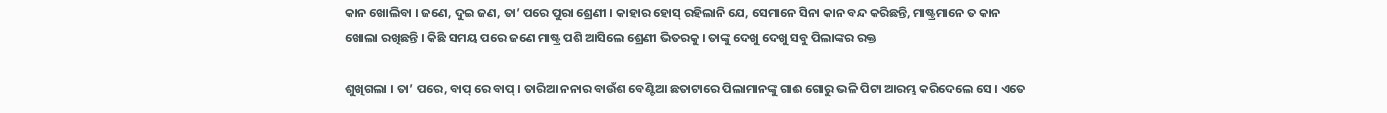କାନ ଖୋଲିବା । ଜଣେ, ଦୁଇ ଜଣ, ତା’ ପରେ ପୁରା ଶ୍ରେଣୀ । କାହାର ହୋସ୍ ରହିଲାନି ଯେ, ସେମାନେ ସିନା କାନ ବନ୍ଦ କରିଛନ୍ତି, ମାଷ୍ଟ୍ରମାନେ ତ କାନ ଖୋଲା ରଖିଛନ୍ତି । କିଛି ସମୟ ପରେ ଜଣେ ମାଷ୍ଟ୍ର ପଶି ଆସିଲେ ଶ୍ରେଣୀ ଭିତରକୁ । ତାଙ୍କୁ ଦେଖୁ ଦେଖୁ ସବୁ ପିଲାଙ୍କର ରକ୍ତ

ଶୁଖିଗଲା । ତା’ ପରେ, ବାପ୍ ରେ ବାପ୍ । ତାରିଆ ନନାର ବାଉଁଶ ବେଣ୍ଟିଆ ଛତାଟାରେ ପିଲାମାନଙ୍କୁ ଗାଈ ଗୋରୁ ଭଳି ପିଟା ଆରମ୍ଭ କରିଦେଲେ ସେ । ଏତେ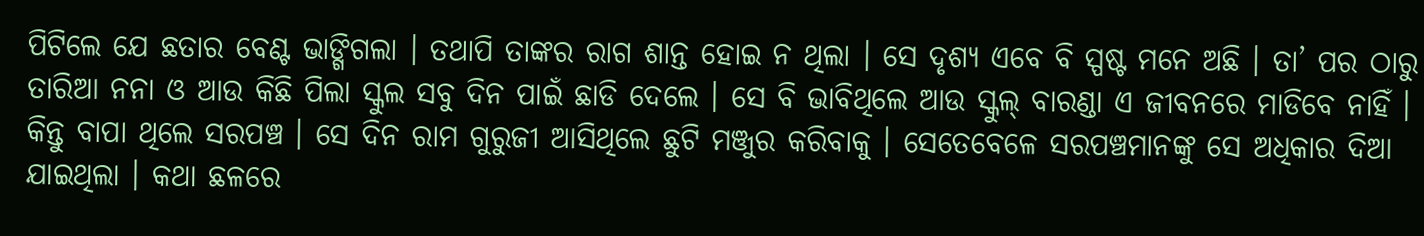ପିଟିଲେ ଯେ ଛତାର ବେଣ୍ଟ ଭାଙ୍ଗିଗଲା । ତଥାପି ତାଙ୍କର ରାଗ ଶାନ୍ତ ହୋଇ ନ ଥିଲା । ସେ ଦୃଶ୍ୟ ଏବେ ବି ସ୍ପଷ୍ଟ ମନେ ଅଛି । ତା’ ପର ଠାରୁ ତାରିଆ ନନା ଓ ଆଉ କିଛି ପିଲା ସ୍କୁଲ ସବୁ ଦିନ ପାଇଁ ଛାଡି ଦେଲେ । ସେ ବି ଭାବିଥିଲେ ଆଉ ସ୍କୁଲ୍ ବାରଣ୍ଡା ଏ ଜୀବନରେ ମାଡିବେ ନାହିଁ । କିନ୍ତୁ ବାପା ଥିଲେ ସରପଞ୍ଚ । ସେ ଦିନ ରାମ ଗୁରୁଜୀ ଆସିଥିଲେ ଛୁଟି ମଞ୍ଜୁର କରିବାକୁ । ସେତେବେଳେ ସରପଞ୍ଚମାନଙ୍କୁ ସେ ଅଧିକାର ଦିଆ ଯାଇଥିଲା । କଥା ଛଳରେ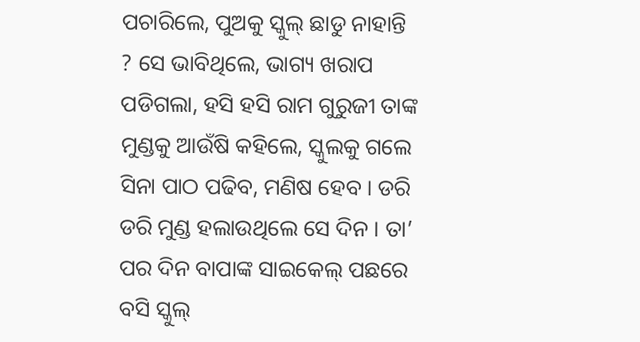ପଚାରିଲେ, ପୁଅକୁ ସ୍କୁଲ୍ ଛାଡୁ ନାହାନ୍ତି ? ସେ ଭାବିଥିଲେ, ଭାଗ୍ୟ ଖରାପ ପଡିଗଲା, ହସି ହସି ରାମ ଗୁରୁଜୀ ତାଙ୍କ ମୁଣ୍ଡକୁ ଆଉଁଷି କହିଲେ, ସ୍କୁଲକୁ ଗଲେ ସିନା ପାଠ ପଢିବ, ମଣିଷ ହେବ । ଡରି ଡରି ମୁଣ୍ଡ ହଲାଉଥିଲେ ସେ ଦିନ । ତା’ ପର ଦିନ ବାପାଙ୍କ ସାଇକେଲ୍ ପଛରେ ବସି ସ୍କୁଲ୍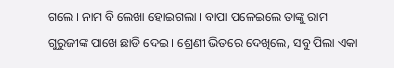ଗଲେ । ନାମ ବି ଲେଖା ହୋଇଗଲା । ବାପା ପଳେଇଲେ ତାଙ୍କୁ ରାମ ଗୁରୁଜୀଙ୍କ ପାଖେ ଛାଡି ଦେଇ । ଶ୍ରେଣୀ ଭିତରେ ଦେଖିଲେ, ସବୁ ପିଲା ଏକା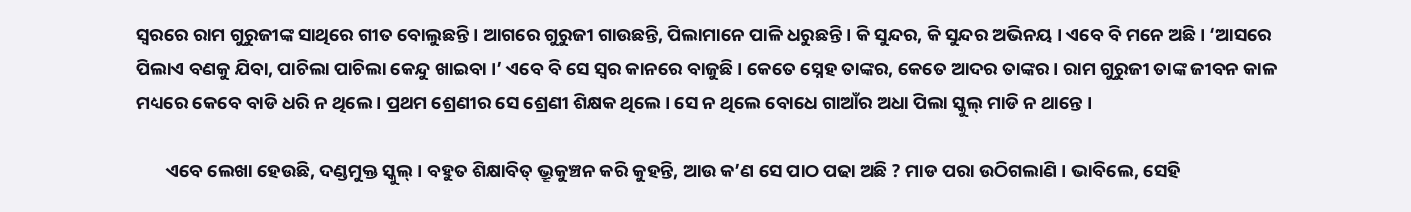ସ୍ୱରରେ ରାମ ଗୁରୁଜୀଙ୍କ ସାଥିରେ ଗୀତ ବୋଲୁଛନ୍ତି । ଆଗରେ ଗୁରୁଜୀ ଗାଉଛନ୍ତି, ପିଲାମାନେ ପାଳି ଧରୁଛନ୍ତି । କି ସୁନ୍ଦର, କି ସୁନ୍ଦର ଅଭିନୟ । ଏବେ ବି ମନେ ଅଛି । ‘ଆସରେ ପିଲାଏ ବଣକୁ ଯିବା, ପାଚିଲା ପାଚିଲା କେନ୍ଦୁ ଖାଇବା ।’ ଏବେ ବି ସେ ସ୍ୱର କାନରେ ବାଜୁଛି । କେତେ ସ୍ନେହ ତାଙ୍କର, କେତେ ଆଦର ତାଙ୍କର । ରାମ ଗୁରୁଜୀ ତାଙ୍କ ଜୀବନ କାଳ ମଧ୍ୟରେ କେବେ ବାଡି ଧରି ନ ଥିଲେ । ପ୍ରଥମ ଶ୍ରେଣୀର ସେ ଶ୍ରେଣୀ ଶିକ୍ଷକ ଥିଲେ । ସେ ନ ଥିଲେ ବୋଧେ ଗାଆଁର ଅଧା ପିଲା ସ୍କୁଲ୍ ମାଡି ନ ଥାନ୍ତେ ।

       ଏବେ ଲେଖା ହେଉଛି, ଦଣ୍ଡମୁକ୍ତ ସ୍କୁଲ୍ । ବହୁତ ଶିକ୍ଷାବିତ୍ ଭ୍ରୂକୁଞ୍ଚନ କରି କୁହନ୍ତି, ଆଉ କ’ଣ ସେ ପାଠ ପଢା ଅଛି ? ମାଡ ପରା ଉଠିଗଲାଣି । ଭାବିଲେ, ସେହି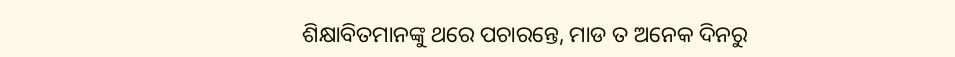ଶିକ୍ଷାବିତମାନଙ୍କୁ ଥରେ ପଚାରନ୍ତେ, ମାଡ ତ ଅନେକ ଦିନରୁ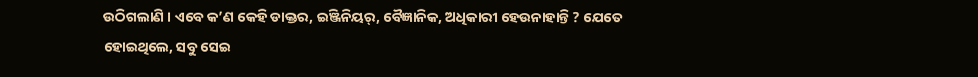ଉଠିଗଲାଣି । ଏବେ କ’ଣ କେହି ଡାକ୍ତର, ଇଞ୍ଜିନିୟର୍, ବୈଜ୍ଞାନିକ, ଅଧିକାରୀ ହେଉନାହାନ୍ତି ? ଯେତେ ହୋଇଥିଲେ, ସବୁ ସେଇ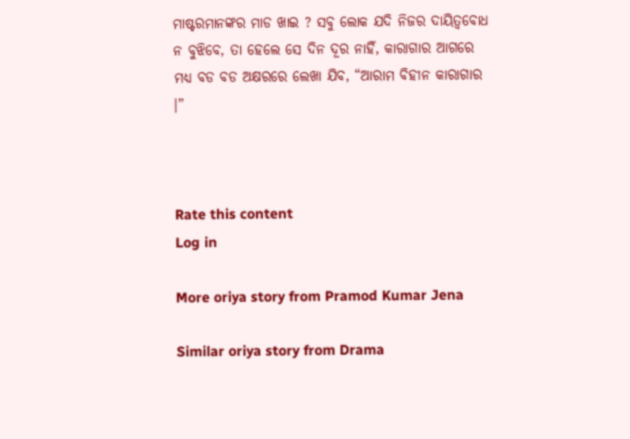ମାଷ୍ଟରମାନଙ୍କର ମାଡ ଖାଇ ? ସବୁ ଲୋକ ଯଦି ନିଜର ଦାୟିତ୍ୱବୋଧ ନ ବୁଝିବେ, ତା ହେଲେ ସେ ଦିନ ଦୂର ନାହିଁ, କାରାଗାର ଆଗରେ ମଧ୍ୟ ବଡ ବଡ ଅକ୍ଷରରେ ଲେଖା ଯିବ, “ଆରାମ ବିହୀନ କାରାଗାର ।”



Rate this content
Log in

More oriya story from Pramod Kumar Jena

Similar oriya story from Drama